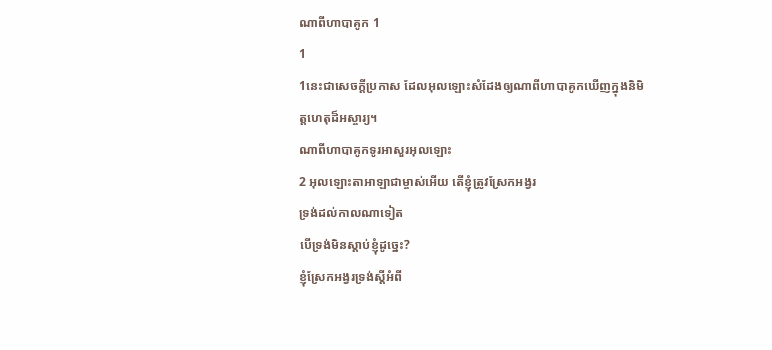ណាពីហាបាគូក 1
1
1នេះជាសេចក្ដីប្រកាស ដែលអុលឡោះសំដែងឲ្យណាពីហាបាគូកឃើញក្នុងនិមិត្តហេតុដ៏អស្ចារ្យ។
ណាពីហាបាគូកទូរអាសួរអុលឡោះ
2 អុលឡោះតាអាឡាជាម្ចាស់អើយ តើខ្ញុំត្រូវស្រែកអង្វរ
ទ្រង់ដល់កាលណាទៀត
បើទ្រង់មិនស្ដាប់ខ្ញុំដូច្នេះ?
ខ្ញុំស្រែកអង្វរទ្រង់ស្តីអំពី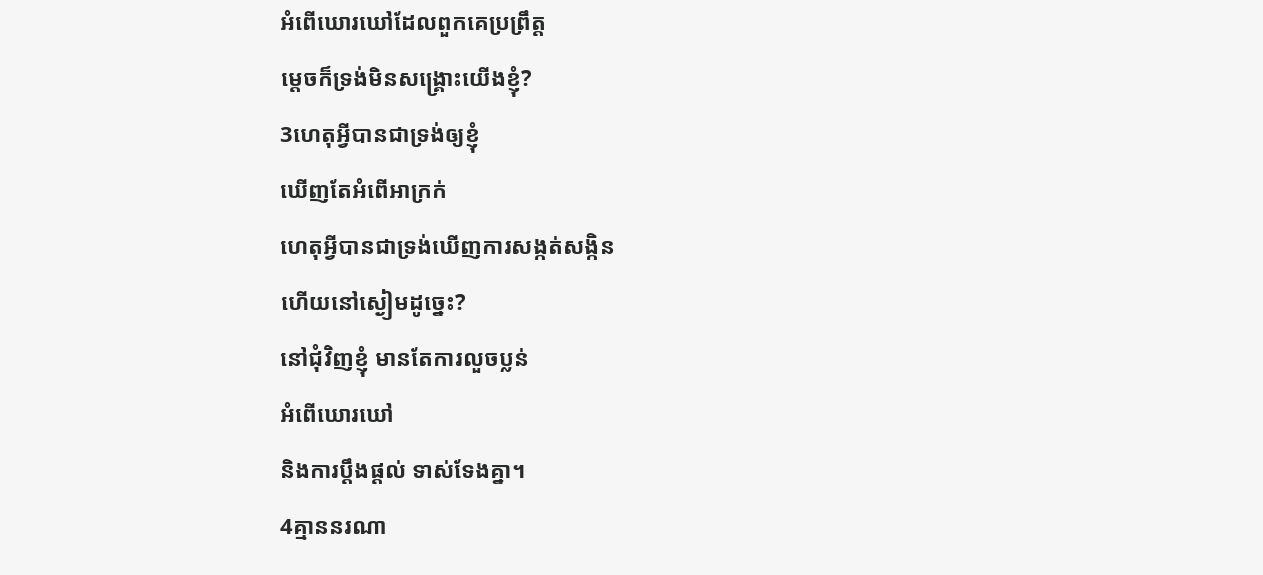អំពើឃោរឃៅដែលពួកគេប្រព្រឹត្ត
ម្ដេចក៏ទ្រង់មិនសង្គ្រោះយើងខ្ញុំ?
3ហេតុអ្វីបានជាទ្រង់ឲ្យខ្ញុំ
ឃើញតែអំពើអាក្រក់
ហេតុអ្វីបានជាទ្រង់ឃើញការសង្កត់សង្កិន
ហើយនៅស្ងៀមដូច្នេះ?
នៅជុំវិញខ្ញុំ មានតែការលួចប្លន់
អំពើឃោរឃៅ
និងការប្ដឹងផ្តល់ ទាស់ទែងគ្នា។
4គ្មាននរណា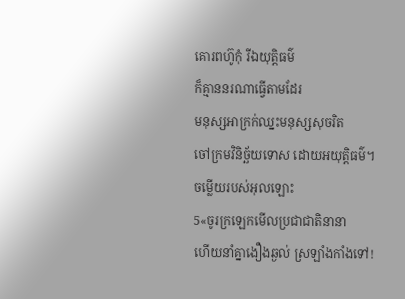គោរពហ៊ូកុំ រីឯយុត្តិធម៌
ក៏គ្មាននរណាធ្វើតាមដែរ
មនុស្សអាក្រក់ឈ្នះមនុស្សសុចរិត
ចៅក្រមវិនិច្ឆ័យទោស ដោយអយុត្តិធម៌។
ចម្លើយរបស់អុលឡោះ
5«ចូរក្រឡេកមើលប្រជាជាតិនានា
ហើយនាំគ្នាងឿងឆ្ងល់ ស្រឡាំងកាំងទៅ!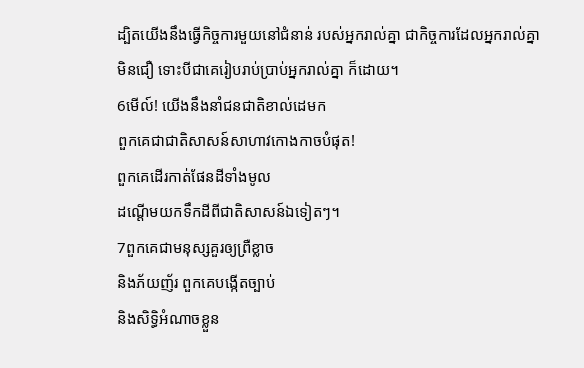ដ្បិតយើងនឹងធ្វើកិច្ចការមួយនៅជំនាន់ របស់អ្នករាល់គ្នា ជាកិច្ចការដែលអ្នករាល់គ្នាមិនជឿ ទោះបីជាគេរៀបរាប់ប្រាប់អ្នករាល់គ្នា ក៏ដោយ។
6មើល៍! យើងនឹងនាំជនជាតិខាល់ដេមក
ពួកគេជាជាតិសាសន៍សាហាវកោងកាចបំផុត!
ពួកគេដើរកាត់ផែនដីទាំងមូល
ដណ្ដើមយកទឹកដីពីជាតិសាសន៍ឯទៀតៗ។
7ពួកគេជាមនុស្សគួរឲ្យព្រឺខ្លាច
និងភ័យញ័រ ពួកគេបង្កើតច្បាប់
និងសិទ្ធិអំណាចខ្លួន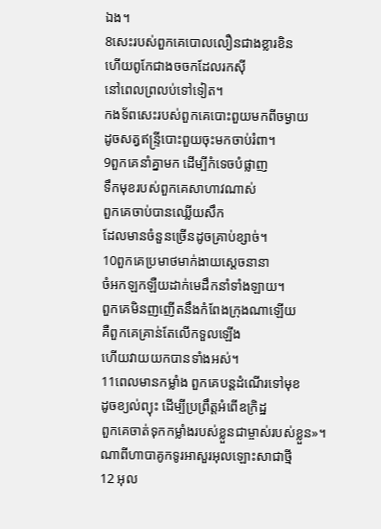ឯង។
8សេះរបស់ពួកគេបោលលឿនជាងខ្លារខិន
ហើយពូកែជាងចចកដែលរកស៊ី
នៅពេលព្រលប់ទៅទៀត។
កងទ័ពសេះរបស់ពួកគេបោះពួយមកពីចម្ងាយ
ដូចសត្វឥន្ទ្រីបោះពួយចុះមកចាប់រំពា។
9ពួកគេនាំគ្នាមក ដើម្បីកំទេចបំផ្លាញ
ទឹកមុខរបស់ពួកគេសាហាវណាស់
ពួកគេចាប់បានឈ្លើយសឹក
ដែលមានចំនួនច្រើនដូចគ្រាប់ខ្សាច់។
10ពួកគេប្រមាថមាក់ងាយស្ដេចនានា
ចំអកឡកឡឺយដាក់មេដឹកនាំទាំងឡាយ។
ពួកគេមិនញញើតនឹងកំពែងក្រុងណាឡើយ
គឺពួកគេគ្រាន់តែលើកទួលឡើង
ហើយវាយយកបានទាំងអស់។
11ពេលមានកម្លាំង ពួកគេបន្តដំណើរទៅមុខ
ដូចខ្យល់ព្យុះ ដើម្បីប្រព្រឹត្តអំពើឧក្រិដ្ឋ
ពួកគេចាត់ទុកកម្លាំងរបស់ខ្លួនជាម្ចាស់របស់ខ្លួន»។
ណាពីហាបាគូកទូរអាសួរអុលឡោះសាជាថ្មី
12 អុល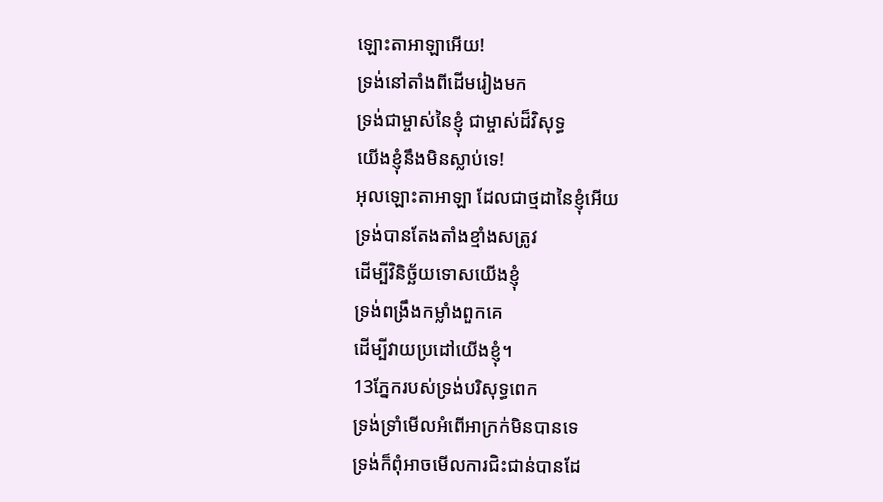ឡោះតាអាឡាអើយ!
ទ្រង់នៅតាំងពីដើមរៀងមក
ទ្រង់ជាម្ចាស់នៃខ្ញុំ ជាម្ចាស់ដ៏វិសុទ្ធ
យើងខ្ញុំនឹងមិនស្លាប់ទេ!
អុលឡោះតាអាឡា ដែលជាថ្មដានៃខ្ញុំអើយ
ទ្រង់បានតែងតាំងខ្មាំងសត្រូវ
ដើម្បីវិនិច្ឆ័យទោសយើងខ្ញុំ
ទ្រង់ពង្រឹងកម្លាំងពួកគេ
ដើម្បីវាយប្រដៅយើងខ្ញុំ។
13ភ្នែករបស់ទ្រង់បរិសុទ្ធពេក
ទ្រង់ទ្រាំមើលអំពើអាក្រក់មិនបានទេ
ទ្រង់ក៏ពុំអាចមើលការជិះជាន់បានដែ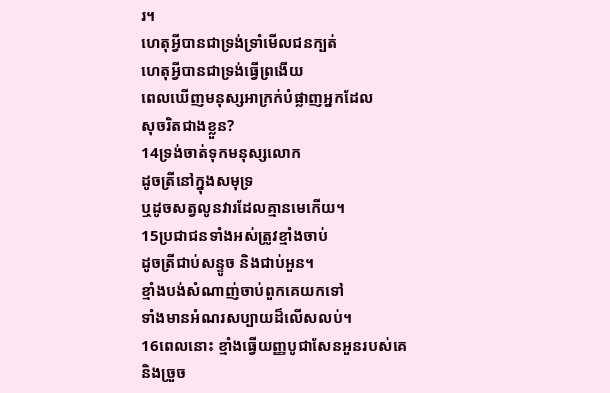រ។
ហេតុអ្វីបានជាទ្រង់ទ្រាំមើលជនក្បត់
ហេតុអ្វីបានជាទ្រង់ធ្វើព្រងើយ
ពេលឃើញមនុស្សអាក្រក់បំផ្លាញអ្នកដែល
សុចរិតជាងខ្លួន?
14ទ្រង់ចាត់ទុកមនុស្សលោក
ដូចត្រីនៅក្នុងសមុទ្រ
ឬដូចសត្វលូនវារដែលគ្មានមេកើយ។
15ប្រជាជនទាំងអស់ត្រូវខ្មាំងចាប់
ដូចត្រីជាប់សន្ទូច និងជាប់អួន។
ខ្មាំងបង់សំណាញ់ចាប់ពួកគេយកទៅ
ទាំងមានអំណរសប្បាយដ៏លើសលប់។
16ពេលនោះ ខ្មាំងធ្វើយញ្ញបូជាសែនអួនរបស់គេ
និងច្រួច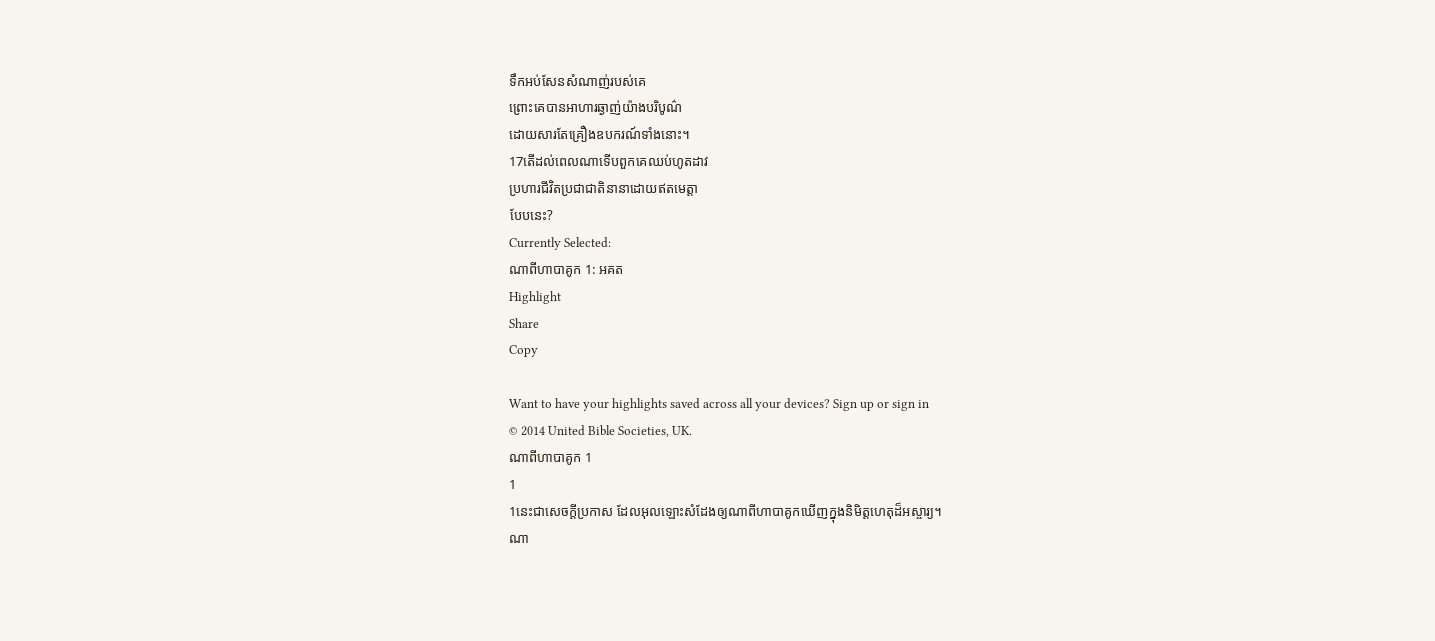ទឹកអប់សែនសំណាញ់របស់គេ
ព្រោះគេបានអាហារឆ្ងាញ់យ៉ាងបរិបូណ៌
ដោយសារតែគ្រឿងឧបករណ៍ទាំងនោះ។
17តើដល់ពេលណាទើបពួកគេឈប់ហូតដាវ
ប្រហារជីវិតប្រជាជាតិនានាដោយឥតមេត្តា
បែបនេះ?
Currently Selected:
ណាពីហាបាគូក 1: អគត
Highlight
Share
Copy

Want to have your highlights saved across all your devices? Sign up or sign in
© 2014 United Bible Societies, UK.
ណាពីហាបាគូក 1
1
1នេះជាសេចក្ដីប្រកាស ដែលអុលឡោះសំដែងឲ្យណាពីហាបាគូកឃើញក្នុងនិមិត្តហេតុដ៏អស្ចារ្យ។
ណា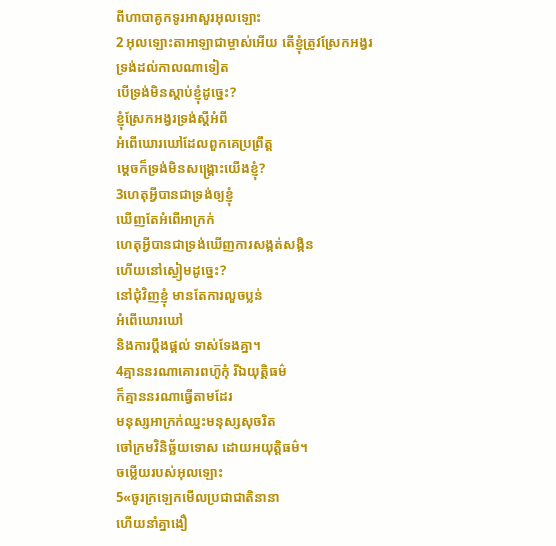ពីហាបាគូកទូរអាសួរអុលឡោះ
2 អុលឡោះតាអាឡាជាម្ចាស់អើយ តើខ្ញុំត្រូវស្រែកអង្វរ
ទ្រង់ដល់កាលណាទៀត
បើទ្រង់មិនស្ដាប់ខ្ញុំដូច្នេះ?
ខ្ញុំស្រែកអង្វរទ្រង់ស្តីអំពី
អំពើឃោរឃៅដែលពួកគេប្រព្រឹត្ត
ម្ដេចក៏ទ្រង់មិនសង្គ្រោះយើងខ្ញុំ?
3ហេតុអ្វីបានជាទ្រង់ឲ្យខ្ញុំ
ឃើញតែអំពើអាក្រក់
ហេតុអ្វីបានជាទ្រង់ឃើញការសង្កត់សង្កិន
ហើយនៅស្ងៀមដូច្នេះ?
នៅជុំវិញខ្ញុំ មានតែការលួចប្លន់
អំពើឃោរឃៅ
និងការប្ដឹងផ្តល់ ទាស់ទែងគ្នា។
4គ្មាននរណាគោរពហ៊ូកុំ រីឯយុត្តិធម៌
ក៏គ្មាននរណាធ្វើតាមដែរ
មនុស្សអាក្រក់ឈ្នះមនុស្សសុចរិត
ចៅក្រមវិនិច្ឆ័យទោស ដោយអយុត្តិធម៌។
ចម្លើយរបស់អុលឡោះ
5«ចូរក្រឡេកមើលប្រជាជាតិនានា
ហើយនាំគ្នាងឿ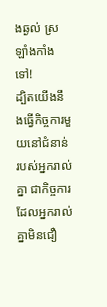ងឆ្ងល់ ស្រឡាំងកាំងទៅ!
ដ្បិតយើងនឹងធ្វើកិច្ចការមួយនៅជំនាន់ របស់អ្នករាល់គ្នា ជាកិច្ចការដែលអ្នករាល់គ្នាមិនជឿ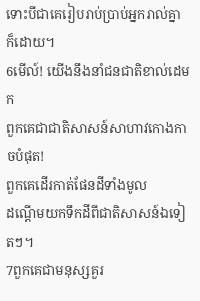ទោះបីជាគេរៀបរាប់ប្រាប់អ្នករាល់គ្នា ក៏ដោយ។
6មើល៍! យើងនឹងនាំជនជាតិខាល់ដេមក
ពួកគេជាជាតិសាសន៍សាហាវកោងកាចបំផុត!
ពួកគេដើរកាត់ផែនដីទាំងមូល
ដណ្ដើមយកទឹកដីពីជាតិសាសន៍ឯទៀតៗ។
7ពួកគេជាមនុស្សគួរ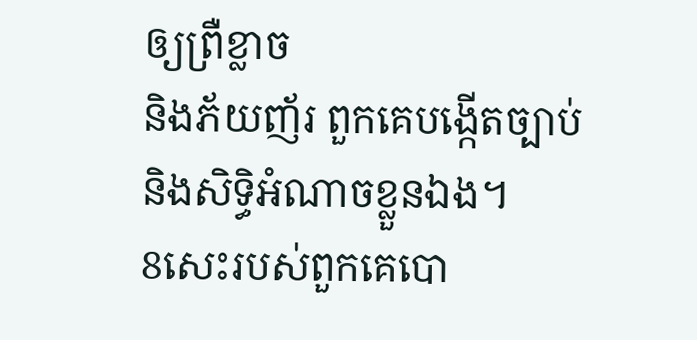ឲ្យព្រឺខ្លាច
និងភ័យញ័រ ពួកគេបង្កើតច្បាប់
និងសិទ្ធិអំណាចខ្លួនឯង។
8សេះរបស់ពួកគេបោ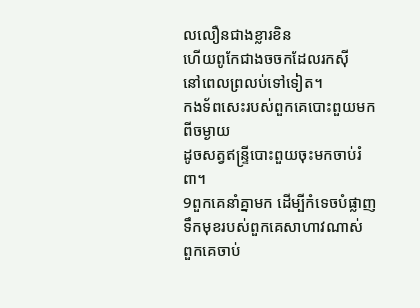លលឿនជាងខ្លារខិន
ហើយពូកែជាងចចកដែលរកស៊ី
នៅពេលព្រលប់ទៅទៀត។
កងទ័ពសេះរបស់ពួកគេបោះពួយមកពីចម្ងាយ
ដូចសត្វឥន្ទ្រីបោះពួយចុះមកចាប់រំពា។
9ពួកគេនាំគ្នាមក ដើម្បីកំទេចបំផ្លាញ
ទឹកមុខរបស់ពួកគេសាហាវណាស់
ពួកគេចាប់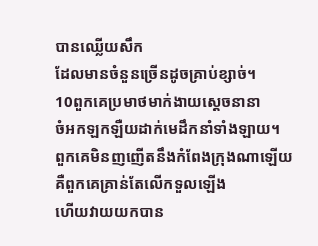បានឈ្លើយសឹក
ដែលមានចំនួនច្រើនដូចគ្រាប់ខ្សាច់។
10ពួកគេប្រមាថមាក់ងាយស្ដេចនានា
ចំអកឡកឡឺយដាក់មេដឹកនាំទាំងឡាយ។
ពួកគេមិនញញើតនឹងកំពែងក្រុងណាឡើយ
គឺពួកគេគ្រាន់តែលើកទួលឡើង
ហើយវាយយកបាន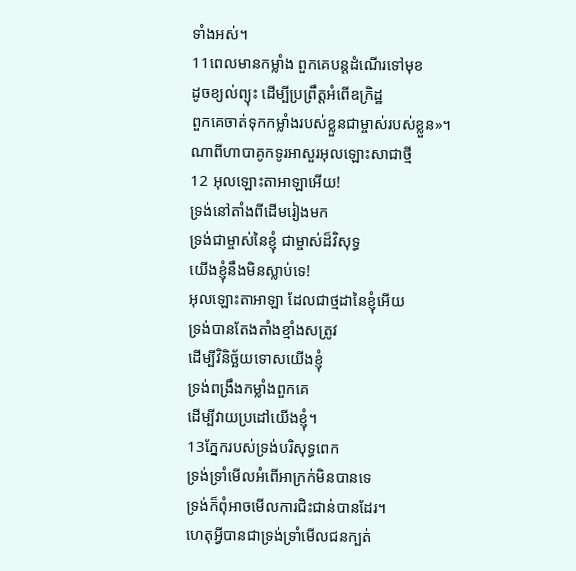ទាំងអស់។
11ពេលមានកម្លាំង ពួកគេបន្តដំណើរទៅមុខ
ដូចខ្យល់ព្យុះ ដើម្បីប្រព្រឹត្តអំពើឧក្រិដ្ឋ
ពួកគេចាត់ទុកកម្លាំងរបស់ខ្លួនជាម្ចាស់របស់ខ្លួន»។
ណាពីហាបាគូកទូរអាសួរអុលឡោះសាជាថ្មី
12 អុលឡោះតាអាឡាអើយ!
ទ្រង់នៅតាំងពីដើមរៀងមក
ទ្រង់ជាម្ចាស់នៃខ្ញុំ ជាម្ចាស់ដ៏វិសុទ្ធ
យើងខ្ញុំនឹងមិនស្លាប់ទេ!
អុលឡោះតាអាឡា ដែលជាថ្មដានៃខ្ញុំអើយ
ទ្រង់បានតែងតាំងខ្មាំងសត្រូវ
ដើម្បីវិនិច្ឆ័យទោសយើងខ្ញុំ
ទ្រង់ពង្រឹងកម្លាំងពួកគេ
ដើម្បីវាយប្រដៅយើងខ្ញុំ។
13ភ្នែករបស់ទ្រង់បរិសុទ្ធពេក
ទ្រង់ទ្រាំមើលអំពើអាក្រក់មិនបានទេ
ទ្រង់ក៏ពុំអាចមើលការជិះជាន់បានដែរ។
ហេតុអ្វីបានជាទ្រង់ទ្រាំមើលជនក្បត់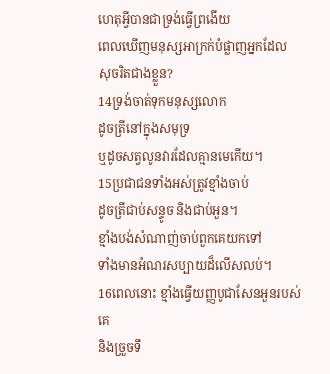ហេតុអ្វីបានជាទ្រង់ធ្វើព្រងើយ
ពេលឃើញមនុស្សអាក្រក់បំផ្លាញអ្នកដែល
សុចរិតជាងខ្លួន?
14ទ្រង់ចាត់ទុកមនុស្សលោក
ដូចត្រីនៅក្នុងសមុទ្រ
ឬដូចសត្វលូនវារដែលគ្មានមេកើយ។
15ប្រជាជនទាំងអស់ត្រូវខ្មាំងចាប់
ដូចត្រីជាប់សន្ទូច និងជាប់អួន។
ខ្មាំងបង់សំណាញ់ចាប់ពួកគេយកទៅ
ទាំងមានអំណរសប្បាយដ៏លើសលប់។
16ពេលនោះ ខ្មាំងធ្វើយញ្ញបូជាសែនអួនរបស់គេ
និងច្រួចទឹ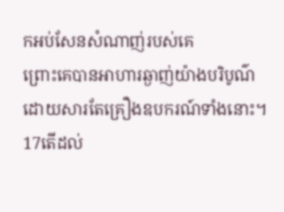កអប់សែនសំណាញ់របស់គេ
ព្រោះគេបានអាហារឆ្ងាញ់យ៉ាងបរិបូណ៌
ដោយសារតែគ្រឿងឧបករណ៍ទាំងនោះ។
17តើដល់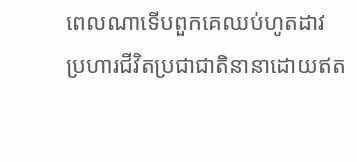ពេលណាទើបពួកគេឈប់ហូតដាវ
ប្រហារជីវិតប្រជាជាតិនានាដោយឥត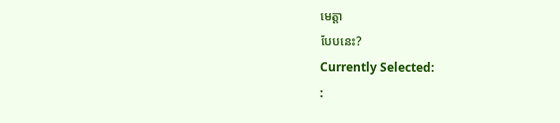មេត្តា
បែបនេះ?
Currently Selected:
: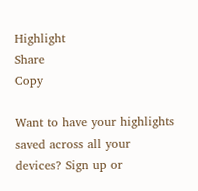Highlight
Share
Copy

Want to have your highlights saved across all your devices? Sign up or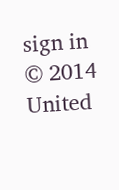sign in
© 2014 United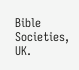Bible Societies, UK.